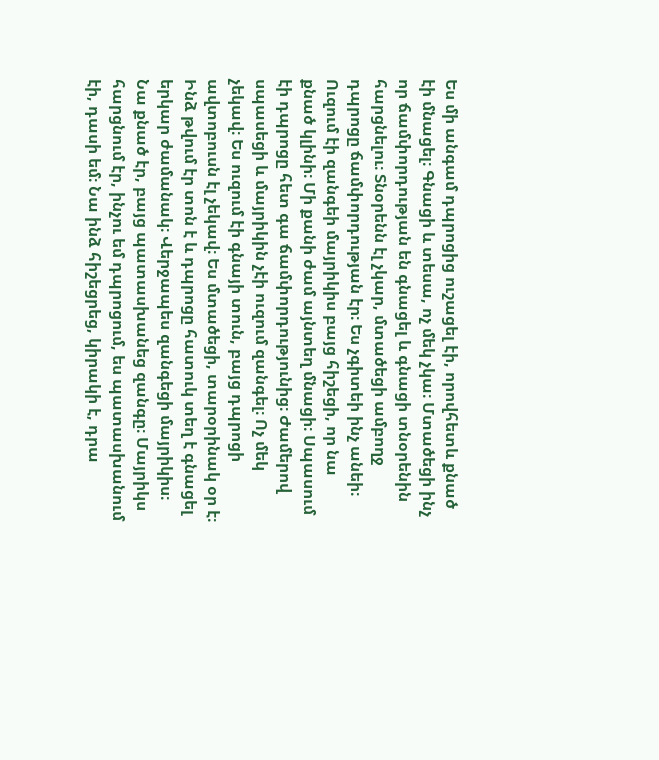Ես մի անգամ դպրոցից ուշացել էի, որովհետև քնած էի մնացել։ Գնացի և տեսա, ոչ մեկ չկա։ Մտածեցի ինչ որ ճամփորդության են գնացել և գնացի տնօրենին հարցնելու։ Տնօրենն էլ չկար, մտածեցի ամբողջ դպրոցը ճամփորդության էր։ Ես չգիտեի ինչ անեի։ Ուզում էի զանգեի մայրիկիս բայց հիշեցի, որ նա քնած կլինի։ Մի քանի ժամ այնտեղ մնացի։ Սպասում էի դպրոցը հետ գա ճամփորդությունից։ Ժամերով սպասեցի և մայրիկին չէի ուզում զանգել։ Ոչ մեկ չեկավ։ Ես ուզում էի գնայի տուն, բայց դպրոցի ավտոբուսն էլ չեկավ։ Ես մտածեցի, տարօրինակ օր է։ Ինձ թվում էր տոն է և դպրոցը հատուկ տեղ է գնացել երկար ժամանակ։ Վերջապես զանգեցի մայրիկիս։ Նա քնած էր, բայց պատասխանեց զանգը։ Մայրիկս հարցնում էր, ինչու եմ դպրոցում, ես պատասխանում էի, դասի եմ։ Նա ինձ հիշեցրեց, կիրակի է, դրա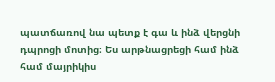պատճառով նա պետք է գա և ինձ վերցնի դպրոցի մոտից։ Ես արթնացրեցի համ ինձ համ մայրիկիս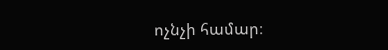ոչնչի համար։